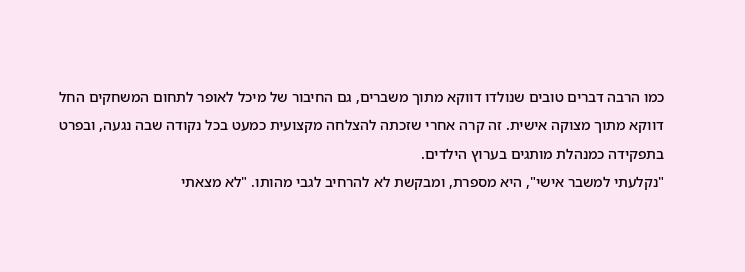כמו הרבה דברים טובים שנולדו דווקא מתוך משברים, גם החיבור של מיכל לאופר לתחום המשחקים החל דווקא מתוך מצוקה אישית. זה קרה אחרי שזכתה להצלחה מקצועית כמעט בכל נקודה שבה נגעה, ובפרט בתפקידה כמנהלת מותגים בערוץ הילדים.
"נקלעתי למשבר אישי", היא מספרת, ומבקשת לא להרחיב לגבי מהותו. "לא מצאתי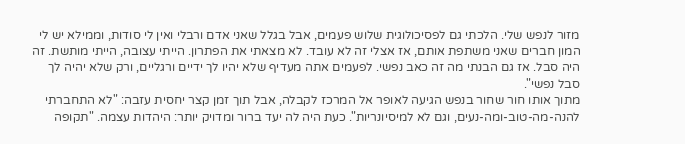מזור לנפש שלי. הלכתי גם לפסיכולוגית שלוש פעמים, אבל בגלל שאני אדם ורבלי ואין לי סודות, וממילא יש לי המון חברים שאני משתפת אותם, אז אצלי זה לא עובד. לא מצאתי את הפתרון. הייתי עצובה, הייתי מותשת. זה היה סבל. אז גם הבנתי מה זה כאב נפשי. לפעמים אתה מעדיף שלא יהיו לך ידיים ורגליים, ורק שלא יהיה לך סבל נפשי".
מתוך אותו חור שחור בנפש הגיעה לאופר אל המרכז לקבלה, אבל תוך זמן קצר יחסית עזבה: "לא התחברתי להנה-מה-טוב-ומה-נעים, וגם לא למיסיונריות". כעת היה לה יעד ברור ומדויק יותר: היהדות עצמה. "תקופה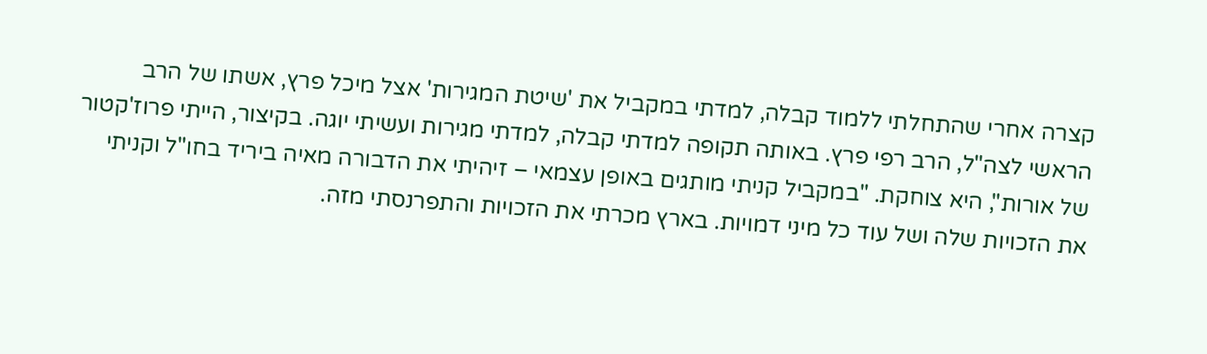קצרה אחרי שהתחלתי ללמוד קבלה, למדתי במקביל את 'שיטת המגירות' אצל מיכל פרץ, אשתו של הרב הראשי לצה"ל, הרב רפי פרץ. באותה תקופה למדתי קבלה, למדתי מגירות ועשיתי יוגה. בקיצור, הייתי פרוז'קטור של אורות", היא צוחקת. "במקביל קניתי מותגים באופן עצמאי – זיהיתי את הדבורה מאיה ביריד בחו"ל וקניתי את הזכויות שלה ושל עוד כל מיני דמויות. בארץ מכרתי את הזכויות והתפרנסתי מזה.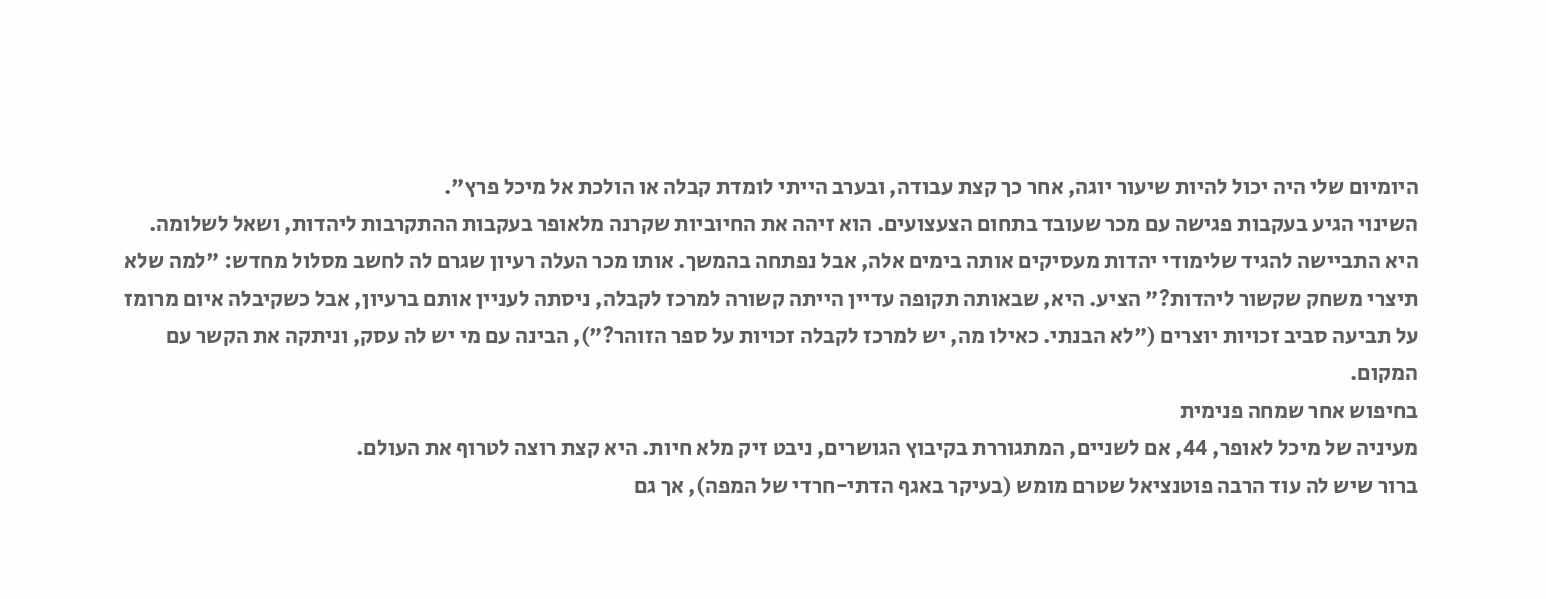היומיום שלי היה יכול להיות שיעור יוגה, אחר כך קצת עבודה, ובערב הייתי לומדת קבלה או הולכת אל מיכל פרץ".
השינוי הגיע בעקבות פגישה עם מכר שעובד בתחום הצעצועים. הוא זיהה את החיוביות שקרנה מלאופר בעקבות ההתקרבות ליהדות, ושאל לשלומה. היא התביישה להגיד שלימודי יהדות מעסיקים אותה בימים אלה, אבל נפתחה בהמשך. אותו מכר העלה רעיון שגרם לה לחשב מסלול מחדש: "למה שלא תיצרי משחק שקשור ליהדות?" הציע. היא, שבאותה תקופה עדיין הייתה קשורה למרכז לקבלה, ניסתה לעניין אותם ברעיון, אבל כשקיבלה איום מרומז על תביעה סביב זכויות יוצרים ("לא הבנתי. כאילו מה, יש למרכז לקבלה זכויות על ספר הזוהר?"), הבינה עם מי יש לה עסק, וניתקה את הקשר עם המקום.
בחיפוש אחר שמחה פנימית
מעיניה של מיכל לאופר, 44, אם לשניים, המתגוררת בקיבוץ הגושרים, ניבט זיק מלא חיות. היא קצת רוצה לטרוף את העולם.
ברור שיש לה עוד הרבה פוטנציאל שטרם מומש (בעיקר באגף הדתי-חרדי של המפה), אך גם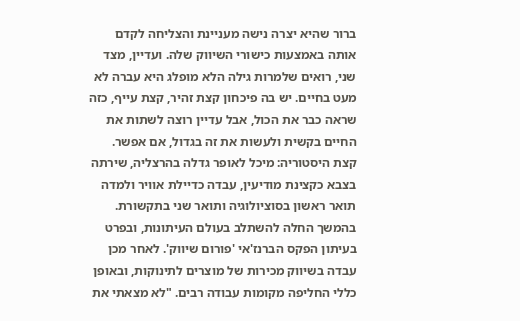ברור שהיא יצרה נישה מעניינת והצליחה לקדם אותה באמצעות כישורי השיווק שלה. ועדיין, מצד שני, רואים שלמרות גילה הלא מופלג היא עברה לא מעט בחיים. יש בה פיכחון קצת זהיר, קצת עייף, כזה שראה כבר את הכול, אבל עדיין רוצה לשתות את החיים בקשית ולעשות את זה בגדול, אם אפשר.
קצת היסטוריה: מיכל לאופר גדלה בהרצליה, שירתה בצבא כקצינת מודיעין, עבדה כדיילת אוויר ולמדה תואר ראשון בסוציולוגיה ותואר שני בתקשורת. בהמשך החלה להשתלב בעולם העיתונות, ובפרט בעיתון הפקס הברנז'אי 'פורום שיווק'. לאחר מכן עבדה בשיווק מכירות של מוצרים לתינוקות, ובאופן כללי החליפה מקומות עבודה רבים. "לא מצאתי את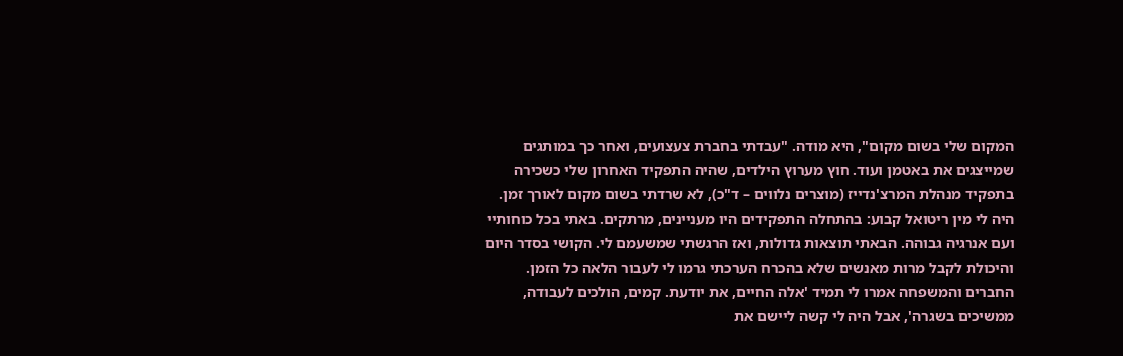המקום שלי בשום מקום", היא מודה. "עבדתי בחברת צעצועים, ואחר כך במותגים שמייצגים את באטמן ועוד. חוץ מערוץ הילדים, שהיה התפקיד האחרון שלי כשכירה בתפקיד מנהלת המרצ'נדייז (מוצרים נלווים – ד"כ), לא שרדתי בשום מקום לאורך זמן. היה לי מין ריטואל קבוע: בהתחלה התפקידים היו מעניינים, מרתקים. באתי בכל כוחותיי ועם אנרגיה גבוהה. הבאתי תוצאות גדולות, ואז הרגשתי שמשעמם לי. הקושי בסדר היום והיכולת לקבל מרות מאנשים שלא בהכרח הערכתי גרמו לי לעבור הלאה כל הזמן. החברים והמשפחה אמרו לי תמיד 'אלה החיים, את יודעת. קמים, הולכים לעבודה, ממשיכים בשגרה', אבל היה לי קשה ליישם את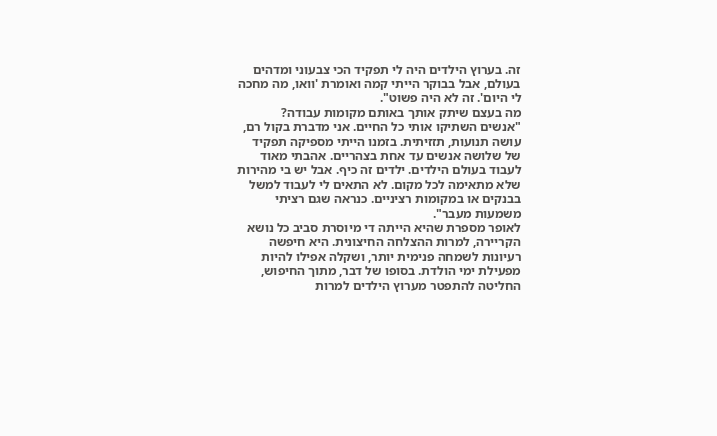זה. בערוץ הילדים היה לי תפקיד הכי צבעוני ומדהים בעולם, אבל בבוקר הייתי קמה ואומרת 'וואו, מה מחכה לי היום'. זה לא היה פשוט".
מה בעצם שיתק אותך באותם מקומות עבודה?
"אנשים השתיקו אותי כל החיים. אני מדברת בקול רם, עושה תנועות, תזזיתית. בזמנו הייתי מספיקה תפקיד של שלושה אנשים עד אחת בצהריים. אהבתי מאוד לעבוד בעולם הילדים. ילדים זה כיף. אבל יש בי מהירות שלא מתאימה לכל מקום. לא התאים לי לעבוד למשל בבנקים או במקומות רציניים. כנראה שגם רציתי משמעות מעבר".
לאופר מספרת שהיא הייתה די מיוסרת סביב כל נושא הקריירה, למרות ההצלחה החיצונית. היא חיפשה רעיונות לשמחה פנימית יותר, ושקלה אפילו להיות מפעילת ימי הולדת. בסופו של דבר, מתוך החיפוש, החליטה להתפטר מערוץ הילדים למרות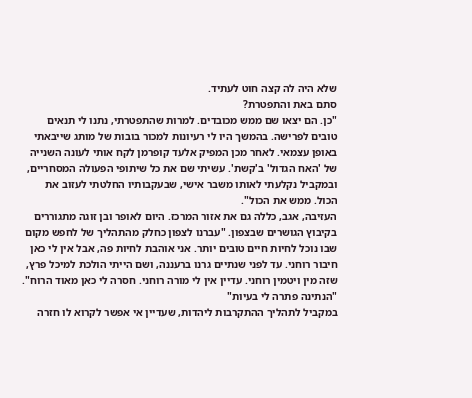שלא היה לה קצה חוט לעתיד.
סתם באת והתפטרת?
"כן. הם יצאו שם ממש מכובדים. למרות שהתפטרתי, נתנו לי תנאים טובים לפרישה. בהמשך היו לי רעיונות למכור בובות של מותג שייבאתי באופן עצמאי. לאחר מכן המפיק אלעד קופרמן לקח אותי לעונה השנייה של 'האח הגדול' ב'קשת'. עשיתי שם את כל שיתופי הפעולה המסחריים, ובמקביל נקלעתי לאותו משבר אישי, שבעקבותיו החלטתי לעזוב את הכול. ממש את הכול".
העזיבה, אגב, כללה גם את אזור המרכז. היום לאופר ובן זוגה מתגוררים בקיבוץ הגושרים שבצפון. "עברנו לצפון כחלק מהתהליך של לחפש מקום שבו נוכל לחיות חיים טובים יותר. אני אוהבת לחיות פה, אבל אין לי כאן חיבור רוחני. עד לפני שנתיים גרנו ברעננה, ושם הייתי הולכת למיכל פרץ, שזה מין ויטמין רוחני. עדיין אין לי מורה רוחני. חסרה לי כאן מאוד הרוח".
"הנתינה פתרה לי בעיות"
במקביל לתהליך ההתקרבות ליהדות, שעדיין אי אפשר לקרוא לו חזרה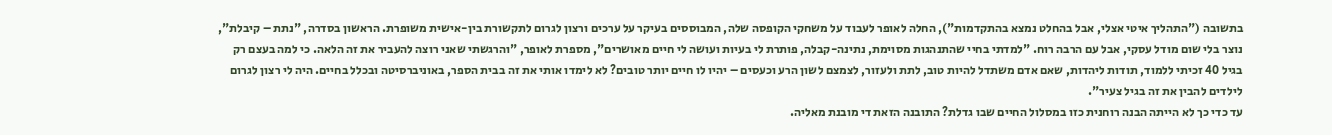בתשובה ("התהליך איטי אצלי, אבל בהחלט נמצא בהתקדמות"), החלה לאופר לעבוד על משחקי הקופסה שלה, המבוססים בעיקר על ערכים ורצון לגרום לתקשורת בין-אישית משופרת. הראשון בסדרה, "נתת – קיבלת", נוצר בלי שום מודל עסקי, אבל עם הרבה רוח. "למדתי בחיי שהתנהגות מסוימת, נתינה-קבלה, פותרת לי בעיות ועושה לי חיים מאושרים", מספרת לאופר, "והרגשתי שאני רוצה להעביר את זה הלאה. כי למה בעצם רק בגיל 40 זכיתי ללמוד, תודות ליהדות, שאם אדם משתדל להיות טוב, לתת ולעזור, לצמצם לשון הרע וכעסים – יהיו לו חיים יותר טובים? לא לימדו אותי את זה בבית הספר, באוניברסיטה ובכלל בחיים. היה לי רצון לגרום לילדים להבין את זה בגיל צעיר".
עד כדי כך לא הייתה הבנה רוחנית כזו במסלול החיים שבו גדלת? התובנה הזאת די מובנת מאליה.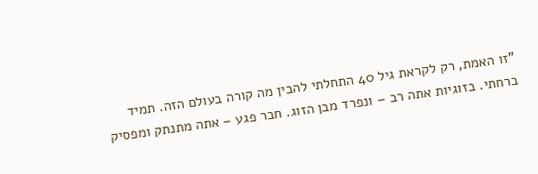"זו האמת, רק לקראת גיל 40 התחלתי להבין מה קורה בעולם הזה. תמיד ברחתי. בזוגיות אתה רב – ונפרד מבן הזוג. חבר פגע – אתה מתנתק ומפסיק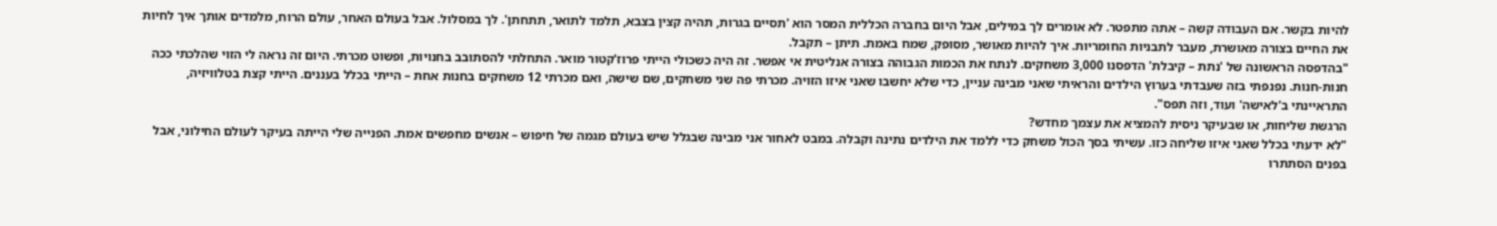להיות בקשר. אם העבודה קשה – אתה מתפטר. לא אומרים לך במילים, אבל היום בחברה הכללית המסר הוא 'תסיים בגרות, תהיה קצין בצבא, תלמד לתואר, תתחתן'. לך במסלול. אבל בעולם האחר, עולם הרוח, מלמדים אותך איך לחיות את החיים בצורה מאושרת, מעבר לתבניות החומריות. איך להיות מאושר, מסופק, שמח באמת. תיתן – תקבל.
"בהדפסה הראשונה של 'נתת – קיבלת' הדפסנו 3,000 משחקים. לנתח את הכמות הגבוהה בצורה אנליטית אי אפשר. זה היה כשכולי הייתי פרוז'קטור מואר. התחלתי להסתובב בחנויות, ופשוט מכרתי. היום זה נראה לי הזוי שהלכתי ככה חנות-חנות. נפנפתי בזה שעבדתי בערוץ הילדים והראיתי שאני מבינה עניין, כדי שלא יחשבו שאני איזו הזויה. מכרתי פה שני משחקים, שם שישה, ואם מכרתי 12 משחקים בחנות אחת – הייתי בכלל בעננים. הייתי קצת בטלוויזיה, התראיינתי ב'לאישה' ועוד, וזה תפס".
הרגשת שליחות, או שבעיקר ניסית להמציא את עצמך מחדש?
"לא ידעתי בכלל שאני איזו שליחה כזו. עשיתי בסך הכול משחק כדי ללמד את הילדים נתינה וקבלה. במבט לאחור אני מבינה שבגלל שיש בעולם מגמה של חיפוש – אנשים מחפשים אמת. הפנייה שלי הייתה בעיקר לעולם החילוני, אבל בפנים הסתתרו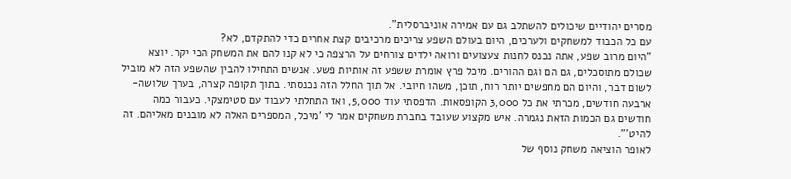מסרים יהודיים שיכולים להשתלב גם עם אמירה אוניברסלית".
עם כל הכבוד למשחקים ולערכים, היום בעולם השפע צריכים מרכיבים קצת אחרים כדי להתקדם, לא?
"היום מרוב שפע, אתה נכנס לחנות צעצועים ורואה ילדים צורחים על הרצפה כי לא קנו להם את המשחק הכי יקר. יוצא שכולם מתוסכלים, גם הם וגם ההורים. מיכל פרץ אומרת ששפע זה אותיות פשע. אנשים התחילו להבין שהשפע הזה לא מוביל לשום דבר, והיום הם מחפשים יותר רוח, תוכן, משהו חיובי. אל תוך החלל הזה נכנסתי. בתוך תקופה קצרה, בערך שלושה-ארבעה חודשים, מכרתי את כל 3,000 הקופסאות. הדפסתי עוד 5,000, ואז התחלתי לעבוד עם סטימצקי. כעבור כמה חודשים גם הכמות הזאת נגמרה. איש מקצוע שעובד בחברת משחקים אמר לי 'מיכל, המספרים האלה לא מובנים מאליהם. זה להיט'".
לאופר הוציאה משחק נוסף של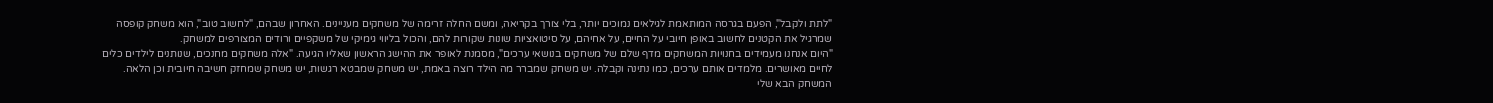"לתת ולקבל", הפעם בגרסה המותאמת לגילאים נמוכים יותר, בלי צורך בקריאה, ומשם החלה זרימה של משחקים מעניינים. האחרון שבהם, "לחשוב טוב", הוא משחק קופסה שמרגיל את הקטנים לחשוב באופן חיובי על החיים, על אחיהם, על סיטואציות שונות שקורות להם, והכול בליווי גימיקי של משקפיים ורודים המצורפים למשחק.
"היום אנחנו מעמידים בחנויות המשחקים מדף שלם של משחקים בנושאי ערכים", מסמנת לאופר את ההישג הראשון שאליו הגיעה. "אלה משחקים מחנכים, שנותנים לילדים כלים לחיים מאושרים. מלמדים אותם ערכים, כמו נתינה וקבלה. יש משחק שמברר מה הילד רוצה באמת, יש משחק שמבטא רגשות, יש משחק שמחזק חשיבה חיובית וכן הלאה. המשחק הבא שלי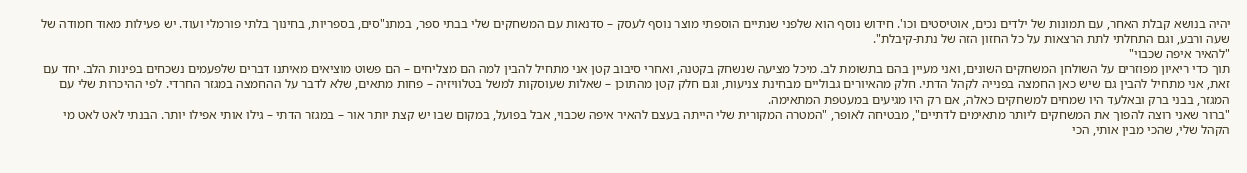יהיה בנושא קבלת האחר, עם תמונות של ילדים נכים, אוטיסטים וכו'. חידוש נוסף הוא שלפני שנתיים הוספתי מוצר נוסף לעסק – סדנאות עם המשחקים שלי בבתי ספר, במתנ"סים, בספריות, בחינוך בלתי פורמלי ועוד. יש פעילות מאוד חמודה של שעה ורבע, וגם התחלתי לתת הרצאות על כל החזון הזה של נתת-קיבלת".
"להאיר איפה שכבוי"
תוך כדי ריאיון מפוזרים על השולחן המשחקים השונים, ואני מעיין בהם בתשומת לב. מיכל מציעה שנשחק בקטנה, ואחרי סיבוב קטן אני מתחיל להבין למה הם מצליחים – הם פשוט מוציאים מאיתנו דברים שלפעמים נשכחים בפינות הלב. יחד עם זאת, אני מתחיל להבין גם שיש כאן החמצה בפנייה לקהל הדתי. חלק מהאיורים גבוליים מבחינת צניעות, וגם חלק קטן מהתוכן – שאלות שעוסקות למשל בטלוויזיה – פחות מתאים, שלא לדבר על ההחמצה במגזר החרדי. לפי ההיכרות שלי עם המגזר, בבני ברק ובאלעד היו שמחים למשחקים כאלה, אם רק היו מגיעים במעטפת המתאימה.
"ברור שאני רוצה להפוך את המשחקים ליותר מתאימים לדתיים", מבטיחה לאופר, "המטרה המקורית שלי הייתה בעצם להאיר איפה שכבוי, אבל בפועל, במקום שבו יש קצת יותר אור – במגזר הדתי – גילו אותי אפילו יותר. הבנתי לאט לאט מי הקהל שלי, שהכי מבין אותי, הכי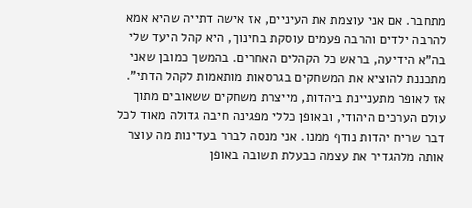מתחבר. אם אני עוצמת את העיניים, אז אישה דתייה שהיא אמא להרבה ילדים והרבה פעמים עוסקת בחינוך, היא קהל היעד שלי בה"א הידיעה, בראש כל הקהלים האחרים. בהמשך כמובן שאני מתכננת להוציא את המשחקים בגרסאות מותאמות לקהל הדתי".
אז לאופר מתעניינת ביהדות, מייצרת משחקים ששאובים מתוך עולם הערכים היהודי, ובאופן כללי מפגינה חיבה גדולה מאוד לכל דבר שריח יהדות נודף ממנו. אני מנסה לברר בעדינות מה עוצר אותה מלהגדיר את עצמה כבעלת תשובה באופן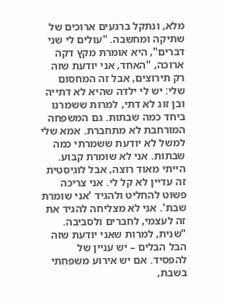מלא, ונתקל ברגעים ארוכים של שתיקה ומחשבה. "עולים לי שני דברים", היא אומרת מקץ דקה ארוכה, "האחד, אני יודעת שזה רק תירוצים, אבל זה המחסום שלי: יש לי ילדה שהיא לא דתייה ובן זוג לא דתי, למרות ששמרנו ביחד כמה שבתות. גם המשפחה המורחבת לא מתחברת. אמא שלי למשל לא יודעת ששמרתי כמה שבתות. אני לא שומרת קבוע. הייתי מאוד רוצה, אבל לוגיסטית זה עדיין לא קל לי. אני צריכה פשוט להחליט ולהגיד 'אני שומרת שבת'. אני לא מצליחה להגיד את זה לעצמי, לחברים ולסביבה.
"שנית, למרות שאני יודעת שזה הבל הבלים – יש עניין של להפסיד. אם יש אירוע משפחתי בשבת,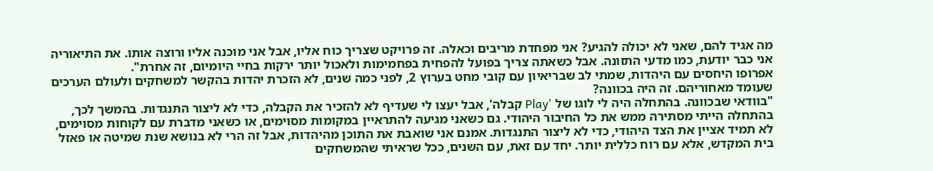מה אגיד להם, שאני לא יכולה להגיע? אני מפחדת מריבים וכאלה. זה פרויקט שצריך כוח אליו, אבל אני מוכנה אליו ורוצה אותו. את התיאוריה אני כבר יודעת, כמו מדעי התזונה. אבל כשאתה צריך בפועל להפחית בפחמימות ולאכול יותר ירקות בחיי היומיום, זה אחרת".
אפרופו היחסים עם היהדות, שמתי לב שבריאיון עם קובי מחט בערוץ 2, לפני כמה שנים, לא הזכרת יהדות בהקשר למשחקים ולעולם הערכים שעומד מאחוריהם. זה היה בכוונה?
"בוודאי שבכוונה. בהתחלה היה לי לוגו של 'Play קבלה', אבל יעצו לי שעדיף לא להזכיר את הקבלה, כדי לא ליצור התנגדות. בהמשך לכך, בהתחלה הייתי מסתירה ממש את כל החיבור היהודי. גם כשאני מגיעה להתראיין במקומות מסוימים, או כשאני מדברת עם לקוחות מסוימים, לא תמיד אציין את הצד היהודי, כדי לא ליצור התנגדות. אמנם אני שואבת את התוכן מהיהדות, אבל זה הרי לא בנושא שנת שמיטה או פאזל בית המקדש, אלא עם רוח כללית יותר. יחד עם זאת, עם השנים, ככל שראיתי שהמשחקים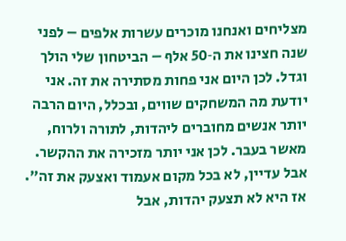מצליחים ואנחנו מוכרים עשרות אלפים – לפני שנה חצינו את ה‑50 אלף – הביטחון שלי הולך וגדל. לכן היום אני פחות מסתירה את זה. אני יודעת מה המשחקים שווים, ובכלל, היום הרבה יותר אנשים מחוברים ליהדות, לתורה ולרוח, מאשר בעבר. לכן אני יותר מזכירה את ההקשר. אבל עדיין, לא בכל מקום אעמוד ואצעק את זה".
אז היא לא תצעק יהדות, אבל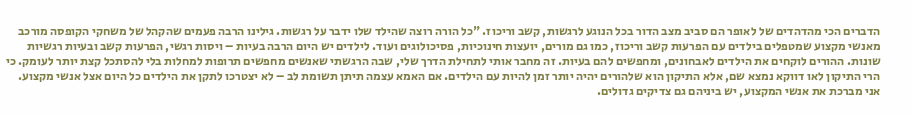הדברים הכי מהדהדים של לאופר הם סביב מצב הדור בכל הנוגע לרגשות, קשב וריכוז. "כל הורה רוצה שהילד שלו ידבר על רגשות. גילינו הרבה פעמים שהקהל של משחקי הקופסה מורכב מאנשי מקצוע שמטפלים בילדים עם הפרעות קשב וריכוז, כמו גם מורים, יועצות חינוכיות, פסיכולוגים ועוד. לילדים יש היום הרבה בעיות – ויסות רגשי, הפרעות קשב ובעיות רגשיות שונות. ההורים לוקחים את הילדים לאבחונים, ומחפשים להם בעיות. זה מחבר אותי לתחילת הדרך שלי, שבה הרגשתי שאנשים מחפשים תרופות למחלות בלי להסתכל קצת יותר לעומק. כי הרי התיקון לאו דווקא נמצא שם, אלא התיקון הוא שלהורים יהיה יותר זמן להיות עם הילדים. אם האמא עצמה תיתן תשומת לב – לא יצטרכו לתקן את הילדים כל היום אצל אנשי מקצוע. אני מברכת את אנשי המקצוע, יש ביניהם גם צדיקים גדולים.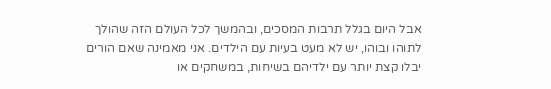אבל היום בגלל תרבות המסכים, ובהמשך לכל העולם הזה שהולך לתוהו ובוהו, יש לא מעט בעיות עם הילדים. אני מאמינה שאם הורים יבלו קצת יותר עם ילדיהם בשיחות, במשחקים או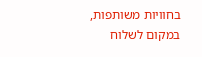בחוויות משותפות, במקום לשלוח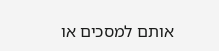אותם למסכים או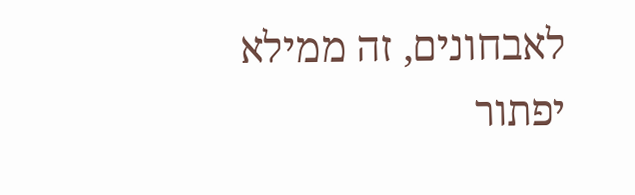לאבחונים, זה ממילא יפתור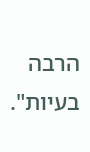הרבה בעיות".